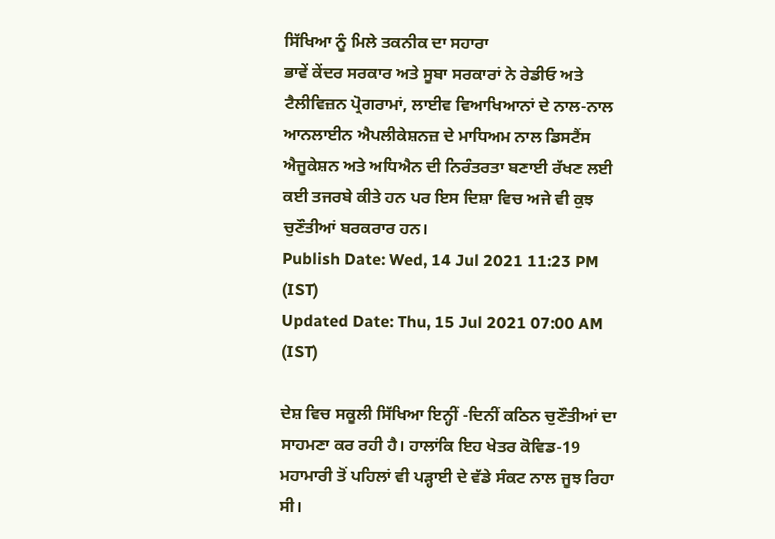ਸਿੱਖਿਆ ਨੂੰ ਮਿਲੇ ਤਕਨੀਕ ਦਾ ਸਹਾਰਾ
ਭਾਵੇਂ ਕੇਂਦਰ ਸਰਕਾਰ ਅਤੇ ਸੂਬਾ ਸਰਕਾਰਾਂ ਨੇ ਰੇਡੀਓ ਅਤੇ ਟੈਲੀਵਿਜ਼ਨ ਪ੍ਰੋਗਰਾਮਾਂ, ਲਾਈਵ ਵਿਆਖਿਆਨਾਂ ਦੇ ਨਾਲ-ਨਾਲ ਆਨਲਾਈਨ ਐਪਲੀਕੇਸ਼ਨਜ਼ ਦੇ ਮਾਧਿਅਮ ਨਾਲ ਡਿਸਟੈਂਸ ਐਜੂਕੇਸ਼ਨ ਅਤੇ ਅਧਿਐਨ ਦੀ ਨਿਰੰਤਰਤਾ ਬਣਾਈ ਰੱਖਣ ਲਈ ਕਈ ਤਜਰਬੇ ਕੀਤੇ ਹਨ ਪਰ ਇਸ ਦਿਸ਼ਾ ਵਿਚ ਅਜੇ ਵੀ ਕੁਝ ਚੁਣੌਤੀਆਂ ਬਰਕਰਾਰ ਹਨ।
Publish Date: Wed, 14 Jul 2021 11:23 PM (IST)
Updated Date: Thu, 15 Jul 2021 07:00 AM (IST)

ਦੇਸ਼ ਵਿਚ ਸਕੂਲੀ ਸਿੱਖਿਆ ਇਨ੍ਹੀਂ -ਦਿਨੀਂ ਕਠਿਨ ਚੁਣੌਤੀਆਂ ਦਾ ਸਾਹਮਣਾ ਕਰ ਰਹੀ ਹੈ। ਹਾਲਾਂਕਿ ਇਹ ਖੇਤਰ ਕੋਵਿਡ-19 ਮਹਾਮਾਰੀ ਤੋਂ ਪਹਿਲਾਂ ਵੀ ਪੜ੍ਹਾਈ ਦੇ ਵੱਡੇ ਸੰਕਟ ਨਾਲ ਜੂਝ ਰਿਹਾ ਸੀ।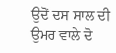ਉਦੋਂ ਦਸ ਸਾਲ ਦੀ ਉਮਰ ਵਾਲੇ ਦੋ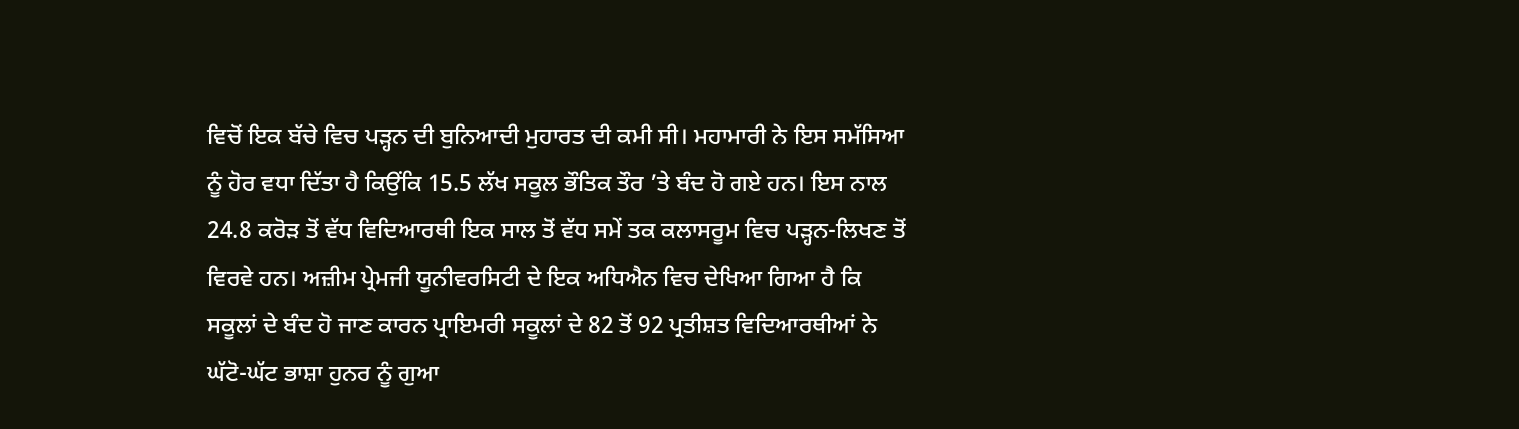ਵਿਚੋਂ ਇਕ ਬੱਚੇ ਵਿਚ ਪੜ੍ਹਨ ਦੀ ਬੁਨਿਆਦੀ ਮੁਹਾਰਤ ਦੀ ਕਮੀ ਸੀ। ਮਹਾਮਾਰੀ ਨੇ ਇਸ ਸਮੱਸਿਆ ਨੂੰ ਹੋਰ ਵਧਾ ਦਿੱਤਾ ਹੈ ਕਿਉਂਕਿ 15.5 ਲੱਖ ਸਕੂਲ ਭੌਤਿਕ ਤੌਰ ’ਤੇ ਬੰਦ ਹੋ ਗਏ ਹਨ। ਇਸ ਨਾਲ 24.8 ਕਰੋੜ ਤੋਂ ਵੱਧ ਵਿਦਿਆਰਥੀ ਇਕ ਸਾਲ ਤੋਂ ਵੱਧ ਸਮੇਂ ਤਕ ਕਲਾਸਰੂਮ ਵਿਚ ਪੜ੍ਹਨ-ਲਿਖਣ ਤੋਂ ਵਿਰਵੇ ਹਨ। ਅਜ਼ੀਮ ਪ੍ਰੇਮਜੀ ਯੂਨੀਵਰਸਿਟੀ ਦੇ ਇਕ ਅਧਿਐਨ ਵਿਚ ਦੇਖਿਆ ਗਿਆ ਹੈ ਕਿ ਸਕੂਲਾਂ ਦੇ ਬੰਦ ਹੋ ਜਾਣ ਕਾਰਨ ਪ੍ਰਾਇਮਰੀ ਸਕੂਲਾਂ ਦੇ 82 ਤੋਂ 92 ਪ੍ਰਤੀਸ਼ਤ ਵਿਦਿਆਰਥੀਆਂ ਨੇ ਘੱਟੋ-ਘੱਟ ਭਾਸ਼ਾ ਹੁਨਰ ਨੂੰ ਗੁਆ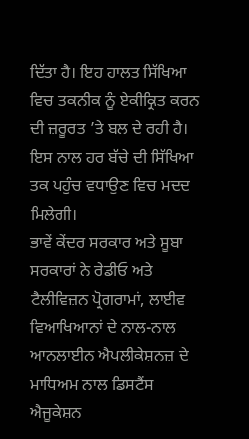ਦਿੱਤਾ ਹੈ। ਇਹ ਹਾਲਤ ਸਿੱਖਿਆ ਵਿਚ ਤਕਨੀਕ ਨੂੰ ਏਕੀਕ੍ਰਿਤ ਕਰਨ ਦੀ ਜ਼ਰੂਰਤ ’ਤੇ ਬਲ ਦੇ ਰਹੀ ਹੈ। ਇਸ ਨਾਲ ਹਰ ਬੱਚੇ ਦੀ ਸਿੱਖਿਆ ਤਕ ਪਹੁੰਚ ਵਧਾਉਣ ਵਿਚ ਮਦਦ ਮਿਲੇਗੀ।
ਭਾਵੇਂ ਕੇਂਦਰ ਸਰਕਾਰ ਅਤੇ ਸੂਬਾ ਸਰਕਾਰਾਂ ਨੇ ਰੇਡੀਓ ਅਤੇ ਟੈਲੀਵਿਜ਼ਨ ਪ੍ਰੋਗਰਾਮਾਂ, ਲਾਈਵ ਵਿਆਖਿਆਨਾਂ ਦੇ ਨਾਲ-ਨਾਲ ਆਨਲਾਈਨ ਐਪਲੀਕੇਸ਼ਨਜ਼ ਦੇ ਮਾਧਿਅਮ ਨਾਲ ਡਿਸਟੈਂਸ ਐਜੂਕੇਸ਼ਨ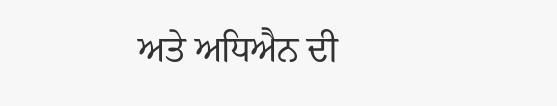ਅਤੇ ਅਧਿਐਨ ਦੀ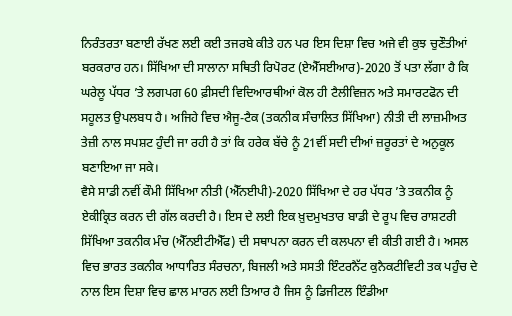ਨਿਰੰਤਰਤਾ ਬਣਾਈ ਰੱਖਣ ਲਈ ਕਈ ਤਜਰਬੇ ਕੀਤੇ ਹਨ ਪਰ ਇਸ ਦਿਸ਼ਾ ਵਿਚ ਅਜੇ ਵੀ ਕੁਝ ਚੁਣੌਤੀਆਂ ਬਰਕਰਾਰ ਹਨ। ਸਿੱਖਿਆ ਦੀ ਸਾਲਾਨਾ ਸਥਿਤੀ ਰਿਪੋਰਟ (ਏਐੱਸਈਆਰ)-2020 ਤੋਂ ਪਤਾ ਲੱਗਾ ਹੈ ਕਿ ਘਰੇਲੂ ਪੱਧਰ ’ਤੇ ਲਗਪਗ 60 ਫ਼ੀਸਦੀ ਵਿਦਿਆਰਥੀਆਂ ਕੋਲ ਹੀ ਟੈਲੀਵਿਜ਼ਨ ਅਤੇ ਸਮਾਰਟਫੋਨ ਦੀ ਸਹੂਲਤ ਉਪਲਬਧ ਹੈ। ਅਜਿਹੇ ਵਿਚ ਐਜੂ-ਟੈਕ (ਤਕਨੀਕ ਸੰਚਾਲਿਤ ਸਿੱਖਿਆ) ਨੀਤੀ ਦੀ ਲਾਜ਼ਮੀਅਤ ਤੇਜ਼ੀ ਨਾਲ ਸਪਸ਼ਟ ਹੁੰਦੀ ਜਾ ਰਹੀ ਹੈ ਤਾਂ ਕਿ ਹਰੇਕ ਬੱਚੇ ਨੂੰ 21ਵੀਂ ਸਦੀ ਦੀਆਂ ਜ਼ਰੂਰਤਾਂ ਦੇ ਅਨੁਕੂਲ ਬਣਾਇਆ ਜਾ ਸਕੇ।
ਵੈਸੇ ਸਾਡੀ ਨਵੀਂ ਕੌਮੀ ਸਿੱਖਿਆ ਨੀਤੀ (ਐੱਨਈਪੀ)-2020 ਸਿੱਖਿਆ ਦੇ ਹਰ ਪੱਧਰ ’ਤੇ ਤਕਨੀਕ ਨੂੰ ਏਕੀਕ੍ਰਿਤ ਕਰਨ ਦੀ ਗੱਲ ਕਰਦੀ ਹੈ। ਇਸ ਦੇ ਲਈ ਇਕ ਖ਼ੁਦਮੁਖਤਾਰ ਬਾਡੀ ਦੇ ਰੂਪ ਵਿਚ ਰਾਸ਼ਟਰੀ ਸਿੱਖਿਆ ਤਕਨੀਕ ਮੰਚ (ਐੱਨਈਟੀਐੱਫ) ਦੀ ਸਥਾਪਨਾ ਕਰਨ ਦੀ ਕਲਪਨਾ ਵੀ ਕੀਤੀ ਗਈ ਹੈ। ਅਸਲ ਵਿਚ ਭਾਰਤ ਤਕਨੀਕ ਆਧਾਰਿਤ ਸੰਰਚਨਾ, ਬਿਜਲੀ ਅਤੇ ਸਸਤੀ ਇੰਟਰਨੈੱਟ ਕੁਨੈਕਟੀਵਿਟੀ ਤਕ ਪਹੁੰਚ ਦੇ ਨਾਲ ਇਸ ਦਿਸ਼ਾ ਵਿਚ ਛਾਲ ਮਾਰਨ ਲਈ ਤਿਆਰ ਹੈ ਜਿਸ ਨੂੰ ਡਿਜੀਟਲ ਇੰਡੀਆ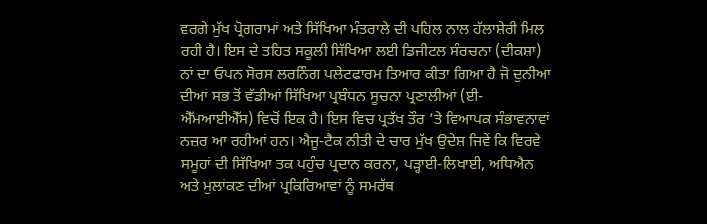ਵਰਗੇ ਮੁੱਖ ਪ੍ਰੋਗਰਾਮਾਂ ਅਤੇ ਸਿੱਖਿਆ ਮੰਤਰਾਲੇ ਦੀ ਪਹਿਲ ਨਾਲ ਹੱਲਾਸ਼ੇਰੀ ਮਿਲ ਰਹੀ ਹੈ। ਇਸ ਦੇ ਤਹਿਤ ਸਕੂਲੀ ਸਿੱਖਿਆ ਲਈ ਡਿਜੀਟਲ ਸੰਰਚਨਾ (ਦੀਕਸ਼ਾ) ਨਾਂ ਦਾ ਓਪਨ ਸੋਰਸ ਲਰਨਿੰਗ ਪਲੇਟਫਾਰਮ ਤਿਆਰ ਕੀਤਾ ਗਿਆ ਹੈ ਜੋ ਦੁਨੀਆ ਦੀਆਂ ਸਭ ਤੋਂ ਵੱਡੀਆਂ ਸਿੱਖਿਆ ਪ੍ਰਬੰਧਨ ਸੂਚਨਾ ਪ੍ਰਣਾਲੀਆਂ (ਈ-ਐੱਮਆਈਐੱਸ) ਵਿਚੋਂ ਇਕ ਹੈ। ਇਸ ਵਿਚ ਪ੍ਰਤੱਖ ਤੌਰ ’ਤੇ ਵਿਆਪਕ ਸੰਭਾਵਨਾਵਾਂ ਨਜ਼ਰ ਆ ਰਹੀਆਂ ਹਨ। ਐਜੂ-ਟੈਕ ਨੀਤੀ ਦੇ ਚਾਰ ਮੁੱਖ ਉਦੇਸ਼ ਜਿਵੇਂ ਕਿ ਵਿਰਵੇ ਸਮੂਹਾਂ ਦੀ ਸਿੱਖਿਆ ਤਕ ਪਹੁੰਚ ਪ੍ਰਦਾਨ ਕਰਨਾ, ਪੜ੍ਹਾਈ-ਲਿਖਾਈ, ਅਧਿਐਨ ਅਤੇ ਮੁਲਾਂਕਣ ਦੀਆਂ ਪ੍ਰਕਿਰਿਆਵਾਂ ਨੂੰ ਸਮਰੱਥ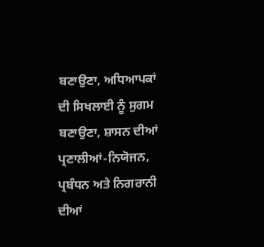ਬਣਾਉਣਾ, ਅਧਿਆਪਕਾਂ ਦੀ ਸਿਖਲਾਈ ਨੂੰ ਸੁਗਮ ਬਣਾਉਣਾ, ਸ਼ਾਸਨ ਦੀਆਂ ਪ੍ਰਣਾਲੀਆਂ-ਨਿਯੋਜਨ, ਪ੍ਰਬੰਧਨ ਅਤੇ ਨਿਗਰਾਨੀ ਦੀਆਂ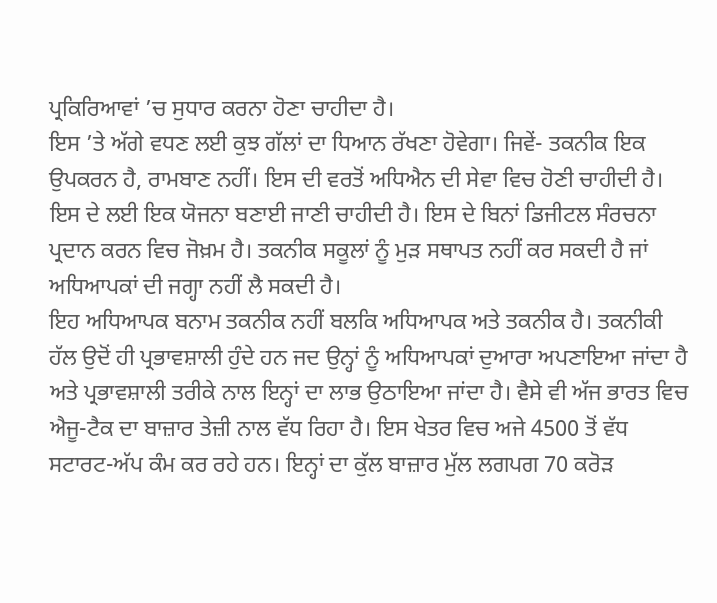ਪ੍ਰਕਿਰਿਆਵਾਂ ’ਚ ਸੁਧਾਰ ਕਰਨਾ ਹੋਣਾ ਚਾਹੀਦਾ ਹੈ।
ਇਸ ’ਤੇ ਅੱਗੇ ਵਧਣ ਲਈ ਕੁਝ ਗੱਲਾਂ ਦਾ ਧਿਆਨ ਰੱਖਣਾ ਹੋਵੇਗਾ। ਜਿਵੇਂ- ਤਕਨੀਕ ਇਕ ਉਪਕਰਨ ਹੈ, ਰਾਮਬਾਣ ਨਹੀਂ। ਇਸ ਦੀ ਵਰਤੋਂ ਅਧਿਐਨ ਦੀ ਸੇਵਾ ਵਿਚ ਹੋਣੀ ਚਾਹੀਦੀ ਹੈ। ਇਸ ਦੇ ਲਈ ਇਕ ਯੋਜਨਾ ਬਣਾਈ ਜਾਣੀ ਚਾਹੀਦੀ ਹੈ। ਇਸ ਦੇ ਬਿਨਾਂ ਡਿਜੀਟਲ ਸੰਰਚਨਾ ਪ੍ਰਦਾਨ ਕਰਨ ਵਿਚ ਜੋਖ਼ਮ ਹੈ। ਤਕਨੀਕ ਸਕੂਲਾਂ ਨੂੰ ਮੁੜ ਸਥਾਪਤ ਨਹੀਂ ਕਰ ਸਕਦੀ ਹੈ ਜਾਂ ਅਧਿਆਪਕਾਂ ਦੀ ਜਗ੍ਹਾ ਨਹੀਂ ਲੈ ਸਕਦੀ ਹੈ।
ਇਹ ਅਧਿਆਪਕ ਬਨਾਮ ਤਕਨੀਕ ਨਹੀਂ ਬਲਕਿ ਅਧਿਆਪਕ ਅਤੇ ਤਕਨੀਕ ਹੈ। ਤਕਨੀਕੀ ਹੱਲ ਉਦੋਂ ਹੀ ਪ੍ਰਭਾਵਸ਼ਾਲੀ ਹੁੰਦੇ ਹਨ ਜਦ ਉਨ੍ਹਾਂ ਨੂੰ ਅਧਿਆਪਕਾਂ ਦੁਆਰਾ ਅਪਣਾਇਆ ਜਾਂਦਾ ਹੈ ਅਤੇ ਪ੍ਰਭਾਵਸ਼ਾਲੀ ਤਰੀਕੇ ਨਾਲ ਇਨ੍ਹਾਂ ਦਾ ਲਾਭ ਉਠਾਇਆ ਜਾਂਦਾ ਹੈ। ਵੈਸੇ ਵੀ ਅੱਜ ਭਾਰਤ ਵਿਚ ਐਜੂ-ਟੈਕ ਦਾ ਬਾਜ਼ਾਰ ਤੇਜ਼ੀ ਨਾਲ ਵੱਧ ਰਿਹਾ ਹੈ। ਇਸ ਖੇਤਰ ਵਿਚ ਅਜੇ 4500 ਤੋਂ ਵੱਧ ਸਟਾਰਟ-ਅੱਪ ਕੰਮ ਕਰ ਰਹੇ ਹਨ। ਇਨ੍ਹਾਂ ਦਾ ਕੁੱਲ ਬਾਜ਼ਾਰ ਮੁੱਲ ਲਗਪਗ 70 ਕਰੋੜ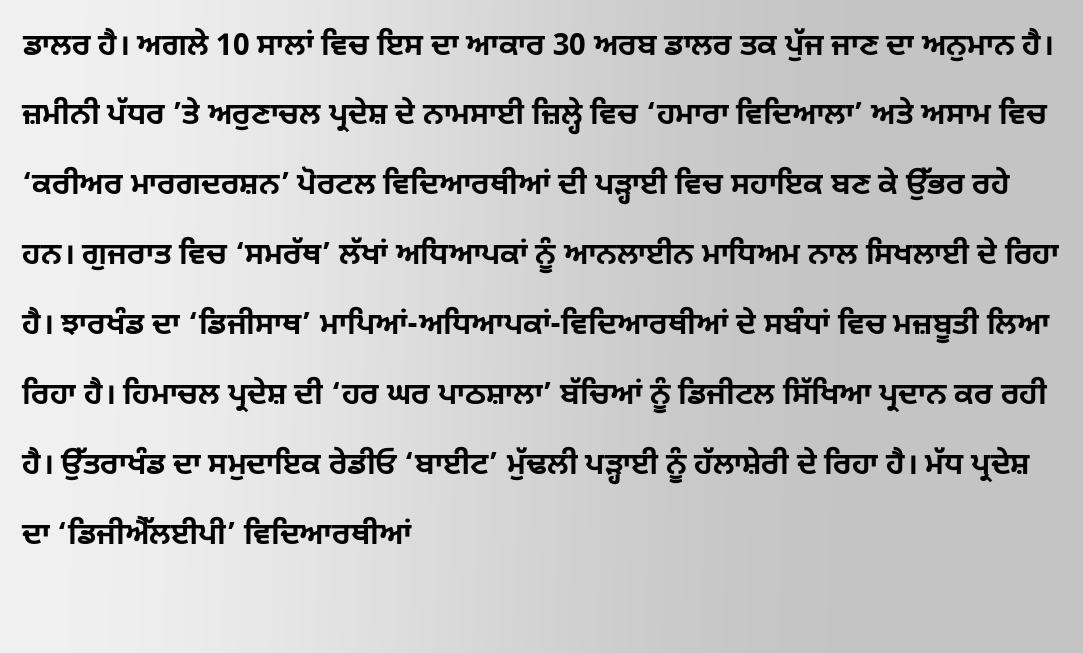ਡਾਲਰ ਹੈ। ਅਗਲੇ 10 ਸਾਲਾਂ ਵਿਚ ਇਸ ਦਾ ਆਕਾਰ 30 ਅਰਬ ਡਾਲਰ ਤਕ ਪੁੱਜ ਜਾਣ ਦਾ ਅਨੁਮਾਨ ਹੈ। ਜ਼ਮੀਨੀ ਪੱਧਰ ’ਤੇ ਅਰੁਣਾਚਲ ਪ੍ਰਦੇਸ਼ ਦੇ ਨਾਮਸਾਈ ਜ਼ਿਲ੍ਹੇ ਵਿਚ ‘ਹਮਾਰਾ ਵਿਦਿਆਲਾ’ ਅਤੇ ਅਸਾਮ ਵਿਚ ‘ਕਰੀਅਰ ਮਾਰਗਦਰਸ਼ਨ’ ਪੋਰਟਲ ਵਿਦਿਆਰਥੀਆਂ ਦੀ ਪੜ੍ਹਾਈ ਵਿਚ ਸਹਾਇਕ ਬਣ ਕੇ ਉੱਭਰ ਰਹੇ ਹਨ। ਗੁਜਰਾਤ ਵਿਚ ‘ਸਮਰੱਥ’ ਲੱਖਾਂ ਅਧਿਆਪਕਾਂ ਨੂੰ ਆਨਲਾਈਨ ਮਾਧਿਅਮ ਨਾਲ ਸਿਖਲਾਈ ਦੇ ਰਿਹਾ ਹੈ। ਝਾਰਖੰਡ ਦਾ ‘ਡਿਜੀਸਾਥ’ ਮਾਪਿਆਂ-ਅਧਿਆਪਕਾਂ-ਵਿਦਿਆਰਥੀਆਂ ਦੇ ਸਬੰਧਾਂ ਵਿਚ ਮਜ਼ਬੂਤੀ ਲਿਆ ਰਿਹਾ ਹੈ। ਹਿਮਾਚਲ ਪ੍ਰਦੇਸ਼ ਦੀ ‘ਹਰ ਘਰ ਪਾਠਸ਼ਾਲਾ’ ਬੱਚਿਆਂ ਨੂੰ ਡਿਜੀਟਲ ਸਿੱਖਿਆ ਪ੍ਰਦਾਨ ਕਰ ਰਹੀ ਹੈ। ਉੱਤਰਾਖੰਡ ਦਾ ਸਮੁਦਾਇਕ ਰੇਡੀਓ ‘ਬਾਈਟ’ ਮੁੱਢਲੀ ਪੜ੍ਹਾਈ ਨੂੰ ਹੱਲਾਸ਼ੇਰੀ ਦੇ ਰਿਹਾ ਹੈ। ਮੱਧ ਪ੍ਰਦੇਸ਼ ਦਾ ‘ਡਿਜੀਐੱਲਈਪੀ’ ਵਿਦਿਆਰਥੀਆਂ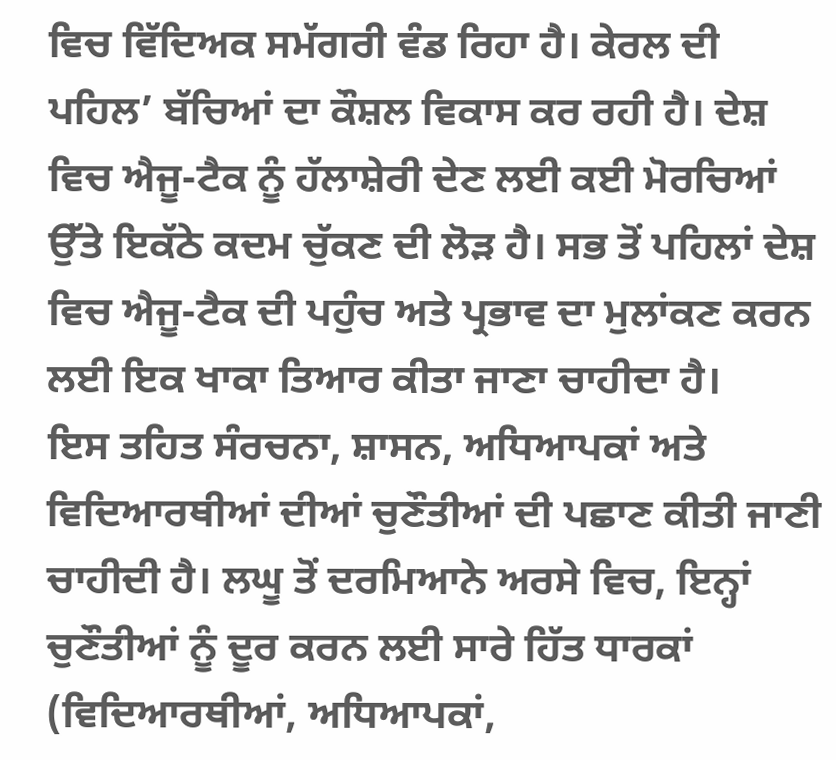ਵਿਚ ਵਿੱਦਿਅਕ ਸਮੱਗਰੀ ਵੰਡ ਰਿਹਾ ਹੈ। ਕੇਰਲ ਦੀ ਪਹਿਲ’ ਬੱਚਿਆਂ ਦਾ ਕੌਸ਼ਲ ਵਿਕਾਸ ਕਰ ਰਹੀ ਹੈ। ਦੇਸ਼ ਵਿਚ ਐਜੂ-ਟੈਕ ਨੂੰ ਹੱਲਾਸ਼ੇਰੀ ਦੇਣ ਲਈ ਕਈ ਮੋਰਚਿਆਂ ਉੱਤੇ ਇਕੱਠੇ ਕਦਮ ਚੁੱਕਣ ਦੀ ਲੋੜ ਹੈ। ਸਭ ਤੋਂ ਪਹਿਲਾਂ ਦੇਸ਼ ਵਿਚ ਐਜੂ-ਟੈਕ ਦੀ ਪਹੁੰਚ ਅਤੇ ਪ੍ਰਭਾਵ ਦਾ ਮੁਲਾਂਕਣ ਕਰਨ ਲਈ ਇਕ ਖਾਕਾ ਤਿਆਰ ਕੀਤਾ ਜਾਣਾ ਚਾਹੀਦਾ ਹੈ।
ਇਸ ਤਹਿਤ ਸੰਰਚਨਾ, ਸ਼ਾਸਨ, ਅਧਿਆਪਕਾਂ ਅਤੇ ਵਿਦਿਆਰਥੀਆਂ ਦੀਆਂ ਚੁਣੌਤੀਆਂ ਦੀ ਪਛਾਣ ਕੀਤੀ ਜਾਣੀ ਚਾਹੀਦੀ ਹੈ। ਲਘੂ ਤੋਂ ਦਰਮਿਆਨੇ ਅਰਸੇ ਵਿਚ, ਇਨ੍ਹਾਂ ਚੁਣੌਤੀਆਂ ਨੂੰ ਦੂਰ ਕਰਨ ਲਈ ਸਾਰੇ ਹਿੱਤ ਧਾਰਕਾਂ (ਵਿਦਿਆਰਥੀਆਂ, ਅਧਿਆਪਕਾਂ,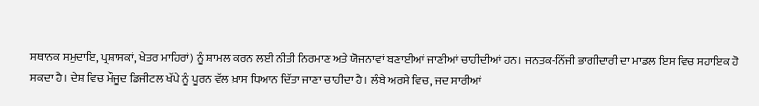ਸਥਾਨਕ ਸਮੁਦਾਇ, ਪ੍ਰਸ਼ਾਸਕਾਂ, ਖੇਤਰ ਮਾਹਿਰਾਂ) ਨੂੰ ਸ਼ਾਮਲ ਕਰਨ ਲਈ ਨੀਤੀ ਨਿਰਮਾਣ ਅਤੇ ਯੋਜਨਾਵਾਂ ਬਣਾਈਆਂ ਜਾਣੀਆਂ ਚਾਹੀਦੀਆਂ ਹਨ। ਜਨਤਕ-ਨਿੱਜੀ ਭਾਗੀਦਾਰੀ ਦਾ ਮਾਡਲ ਇਸ ਵਿਚ ਸਹਾਇਕ ਹੋ ਸਕਦਾ ਹੈ। ਦੇਸ਼ ਵਿਚ ਮੌਜੂਦ ਡਿਜੀਟਲ ਖੱਪੇ ਨੂੰ ਪੂਰਨ ਵੱਲ ਖ਼ਾਸ ਧਿਆਨ ਦਿੱਤਾ ਜਾਣਾ ਚਾਹੀਦਾ ਹੈ। ਲੰਬੇ ਅਰਸੇ ਵਿਚ, ਜਦ ਸਾਰੀਆਂ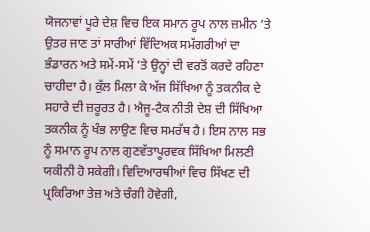ਯੋਜਨਾਵਾਂ ਪੂਰੇ ਦੇਸ਼ ਵਿਚ ਇਕ ਸਮਾਨ ਰੂਪ ਨਾਲ ਜ਼ਮੀਨ ’ਤੇ ਉਤਰ ਜਾਣ ਤਾਂ ਸਾਰੀਆਂ ਵਿੱਦਿਅਕ ਸਮੱਗਰੀਆਂ ਦਾ ਭੰਡਾਰਨ ਅਤੇ ਸਮੇਂ-ਸਮੇਂ ’ਤੇ ਉਨ੍ਹਾਂ ਦੀ ਵਰਤੋਂ ਕਰਦੇ ਰਹਿਣਾ ਚਾਹੀਦਾ ਹੈ। ਕੁੱਲ ਮਿਲਾ ਕੇ ਅੱਜ ਸਿੱਖਿਆ ਨੂੰ ਤਕਨੀਕ ਦੇ ਸਹਾਰੇ ਦੀ ਜ਼ਰੂਰਤ ਹੈ। ਐਜੂ-ਟੈਕ ਨੀਤੀ ਦੇਸ਼ ਦੀ ਸਿੱਖਿਆ ਤਕਨੀਕ ਨੂੰ ਖੰਭ ਲਾਉਣ ਵਿਚ ਸਮਰੱਥ ਹੈ। ਇਸ ਨਾਲ ਸਭ ਨੂੰ ਸਮਾਨ ਰੂਪ ਨਾਲ ਗੁਣਵੱਤਾਪੂਰਵਕ ਸਿੱਖਿਆ ਮਿਲਣੀ ਯਕੀਨੀ ਹੋ ਸਕੇਗੀ। ਵਿਦਿਆਰਥੀਆਂ ਵਿਚ ਸਿੱਖਣ ਦੀ ਪ੍ਰਕਿਰਿਆ ਤੇਜ਼ ਅਤੇ ਚੰਗੀ ਹੋਵੇਗੀ,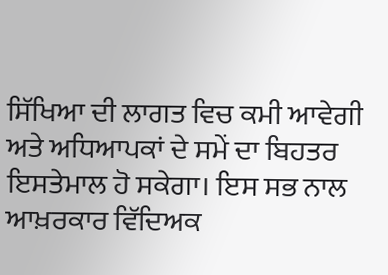ਸਿੱਖਿਆ ਦੀ ਲਾਗਤ ਵਿਚ ਕਮੀ ਆਵੇਗੀ ਅਤੇ ਅਧਿਆਪਕਾਂ ਦੇ ਸਮੇਂ ਦਾ ਬਿਹਤਰ ਇਸਤੇਮਾਲ ਹੋ ਸਕੇਗਾ। ਇਸ ਸਭ ਨਾਲ ਆਖ਼ਰਕਾਰ ਵਿੱਦਿਅਕ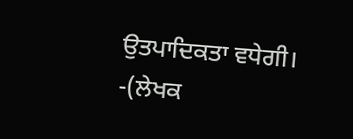ਉਤਪਾਦਿਕਤਾ ਵਧੇਗੀ।
-(ਲੇਖਕ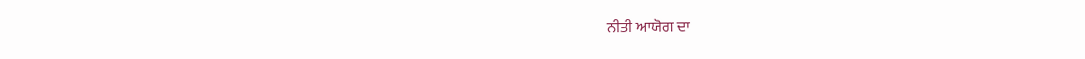ਨੀਤੀ ਆਯੋਗ ਦਾ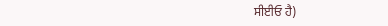ਸੀਈਓ ਹੈ)